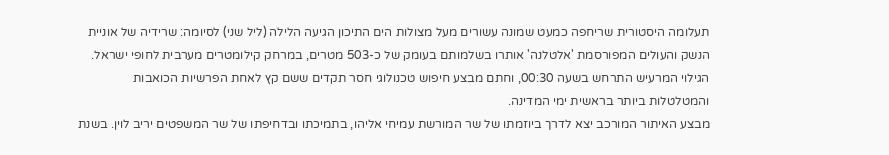תעלומה היסטורית שריחפה כמעט שמונה עשורים מעל מצולות הים התיכון הגיעה הלילה (ליל שני) לסיומה: שרידיה של אוניית הנשק והעולים המפורסמת 'אלטלנה' אותרו בשלמותם בעומק של כ-503 מטרים, במרחק קילומטרים מערבית לחופי ישראל. הגילוי המרעיש התרחש בשעה 00:30, וחתם מבצע חיפוש טכנולוגי חסר תקדים ששם קץ לאחת הפרשיות הכואבות והמטלטלות ביותר בראשית ימי המדינה.
מבצע האיתור המורכב יצא לדרך ביוזמתו של שר המורשת עמיחי אליהו, בתמיכתו ובדחיפתו של שר המשפטים יריב לוין. בשנת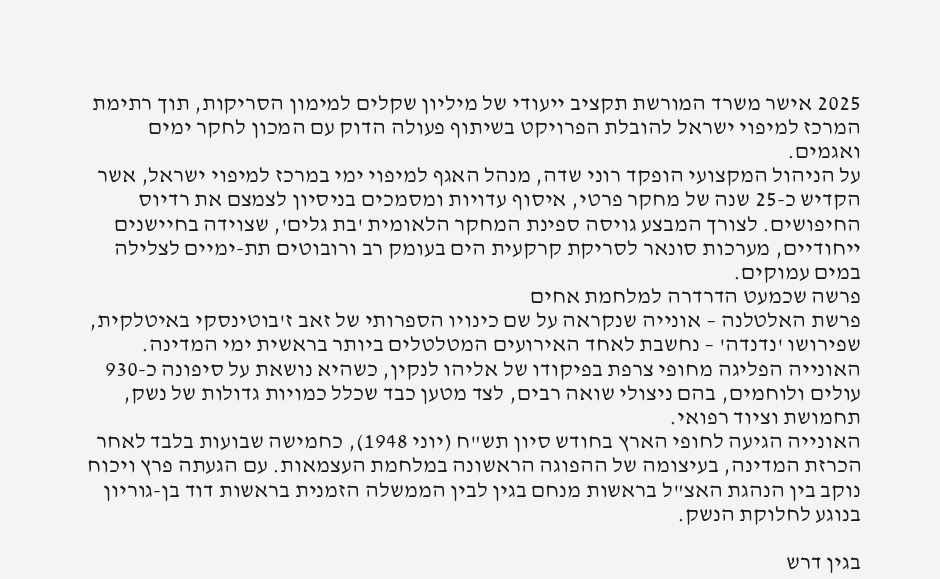2025 אישר משרד המורשת תקציב ייעודי של מיליון שקלים למימון הסריקות, תוך רתימת המרכז למיפוי ישראל להובלת הפרויקט בשיתוף פעולה הדוק עם המכון לחקר ימים ואגמים.
על הניהול המקצועי הופקד רוני שדה, מנהל האגף למיפוי ימי במרכז למיפוי ישראל, אשר הקדיש כ-25 שנה של מחקר פרטי, איסוף עדויות ומסמכים בניסיון לצמצם את רדיוס החיפושים. לצורך המבצע גויסה ספינת המחקר הלאומית 'בת גלים', שצוידה בחיישנים ייחודיים, מערכות סונאר לסריקת קרקעית הים בעומק רב ורובוטים תת-ימיים לצלילה במים עמוקים.
פרשה שכמעט הדרדרה למלחמת אחים
פרשת האלטלנה – אונייה שנקראה על שם כינויו הספרותי של זאב ז'בוטינסקי באיטלקית, שפירושו 'נדנדה' – נחשבת לאחד האירועים המטלטלים ביותר בראשית ימי המדינה. האונייה הפליגה מחופי צרפת בפיקודו של אליהו לנקין, כשהיא נושאת על סיפונה כ-930 עולים ולוחמים, בהם ניצולי שואה רבים, לצד מטען כבד שכלל כמויות גדולות של נשק, תחמושת וציוד רפואי.
האונייה הגיעה לחופי הארץ בחודש סיון תש"ח (יוני 1948), כחמישה שבועות בלבד לאחר הכרזת המדינה, בעיצומה של ההפוגה הראשונה במלחמת העצמאות. עם הגעתה פרץ ויכוח נוקב בין הנהגת האצ"ל בראשות מנחם בגין לבין הממשלה הזמנית בראשות דוד בן-גוריון בנוגע לחלוקת הנשק.

בגין דרש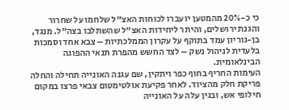כי כ-20% מהמטען יועברו לכוחות האצ"ל שלחמו על שחרור והגנת ירושלים, והיתר ליחידות האצ"ל שהשתלבו בצה"ל. מנגד, בן-גוריון עמד בתוקף על עקרון הממלכתיות – צבא אחד וסמכות בלעדית לניהול נשק – לצד החשש מהפרת תנאי ההפוגה הבינלאומית.
העימות החריף בחוף כפר ויתקין, שם עגנה האונייה תחילה והחלה פריקת חלק מהציוד. לאחר פקיעת אולטימטום צבאי פרצו במקום חילופי אש, ובגין עלה על האונייה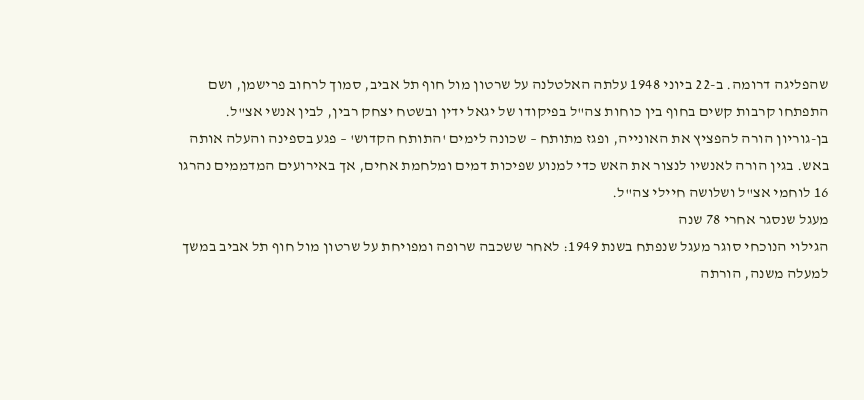שהפליגה דרומה. ב-22 ביוני 1948 עלתה האלטלנה על שרטון מול חוף תל אביב, סמוך לרחוב פרישמן, ושם התפתחו קרבות קשים בחוף בין כוחות צה"ל בפיקודו של יגאל ידין ובשטח יצחק רבין, לבין אנשי אצ"ל.
בן-גוריון הורה להפציץ את האונייה, ופגז מתותח – שכונה לימים 'התותח הקדוש' – פגע בספינה והעלה אותה באש. בגין הורה לאנשיו לנצור את האש כדי למנוע שפיכות דמים ומלחמת אחים, אך באירועים המדממים נהרגו 16 לוחמי אצ"ל ושלושה חיילי צה"ל.
מעגל שנסגר אחרי 78 שנה
הגילוי הנוכחי סוגר מעגל שנפתח בשנת 1949: לאחר ששכבה שרופה ומפויחת על שרטון מול חוף תל אביב במשך למעלה משנה, הורתה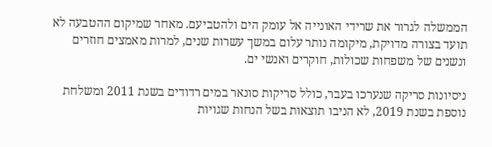הממשלה לגרור את שרידי האונייה אל עומק הים ולהטביעם. מאחר שמיקום ההטבעה לא תועד בצורה מדויקת, מיקומה נותר עלום במשך עשרות שנים, למרות מאמצים חוזרים ונשנים של משפחות שכולות, חוקרים ואנשי ים.

ניסיונות סריקה שנערכו בעבר, כולל סריקות סונאר במים רדודים בשנת 2011 ומשלחת נוספת בשנת 2019, לא הניבו תוצאות בשל הנחות שגויות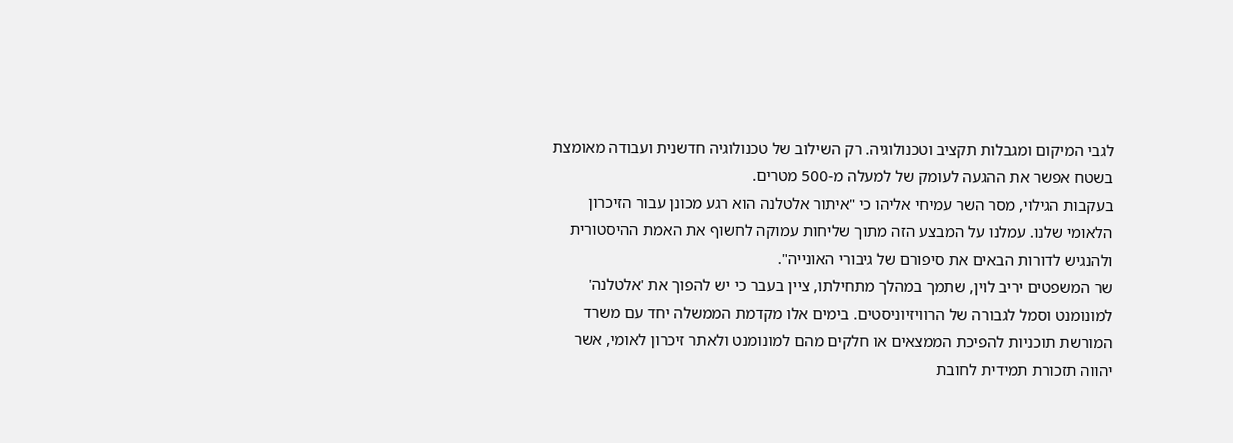לגבי המיקום ומגבלות תקציב וטכנולוגיה. רק השילוב של טכנולוגיה חדשנית ועבודה מאומצת בשטח אפשר את ההגעה לעומק של למעלה מ-500 מטרים.
בעקבות הגילוי, מסר השר עמיחי אליהו כי "איתור אלטלנה הוא רגע מכונן עבור הזיכרון הלאומי שלנו. עמלנו על המבצע הזה מתוך שליחות עמוקה לחשוף את האמת ההיסטורית ולהנגיש לדורות הבאים את סיפורם של גיבורי האונייה".
שר המשפטים יריב לוין, שתמך במהלך מתחילתו, ציין בעבר כי יש להפוך את 'אלטלנה' למונומנט וסמל לגבורה של הרוויזיוניסטים. בימים אלו מקדמת הממשלה יחד עם משרד המורשת תוכניות להפיכת הממצאים או חלקים מהם למונומנט ולאתר זיכרון לאומי, אשר יהווה תזכורת תמידית לחובת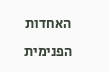האחדות הפנימית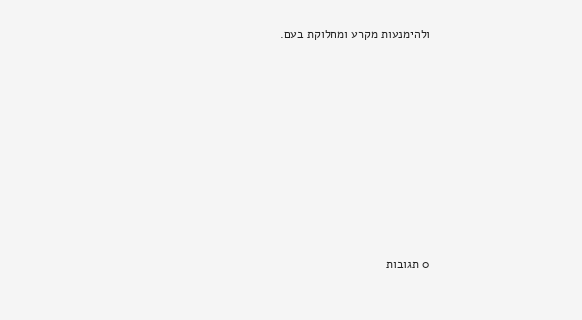ולהימנעות מקרע ומחלוקת בעם.















0 תגובות